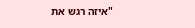"איזה רגש את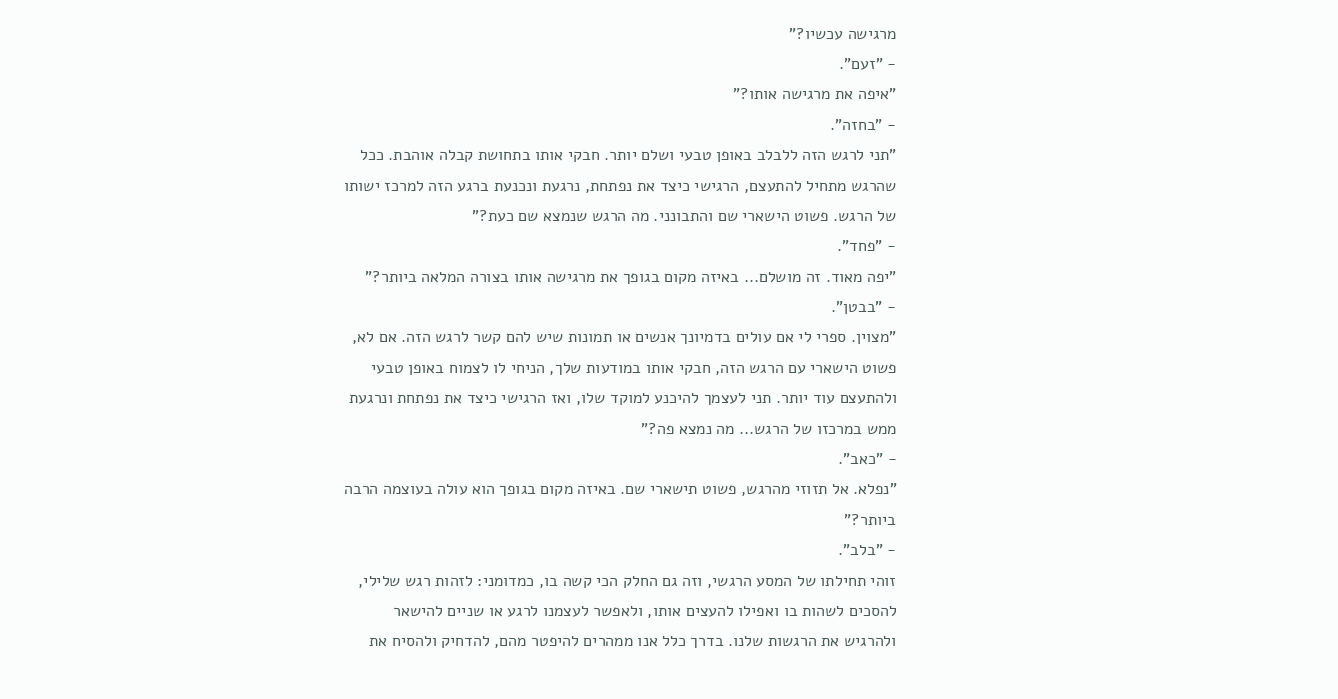מרגישה עכשיו?"
- "זעם".
"איפה את מרגישה אותו?"
- "בחזה".
"תני לרגש הזה ללבלב באופן טבעי ושלם יותר. חבקי אותו בתחושת קבלה אוהבת. ככל שהרגש מתחיל להתעצם, הרגישי כיצד את נפתחת, נרגעת ונכנעת ברגע הזה למרכז ישותו של הרגש. פשוט הישארי שם והתבונני. מה הרגש שנמצא שם כעת?"
- "פחד".
"יפה מאוד. זה מושלם... באיזה מקום בגופך את מרגישה אותו בצורה המלאה ביותר?"
- "בבטן".
"מצוין. ספרי לי אם עולים בדמיונך אנשים או תמונות שיש להם קשר לרגש הזה. אם לא, פשוט הישארי עם הרגש הזה, חבקי אותו במודעות שלך, הניחי לו לצמוח באופן טבעי ולהתעצם עוד יותר. תני לעצמך להיכנע למוקד שלו, ואז הרגישי כיצד את נפתחת ונרגעת ממש במרכזו של הרגש... מה נמצא פה?"
- "כאב".
"נפלא. אל תזוזי מהרגש, פשוט תישארי שם. באיזה מקום בגופך הוא עולה בעוצמה הרבה ביותר?"
- "בלב".
זוהי תחילתו של המסע הרגשי, וזה גם החלק הכי קשה בו, כמדומני: לזהות רגש שלילי, להסכים לשהות בו ואפילו להעצים אותו, ולאפשר לעצמנו לרגע או שניים להישאר ולהרגיש את הרגשות שלנו. בדרך כלל אנו ממהרים להיפטר מהם, להדחיק ולהסיח את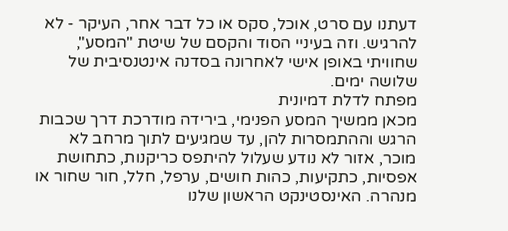דעתנו עם סרט, אוכל, סקס או כל דבר אחר, העיקר - לא להרגיש. וזה בעיניי הסוד והקסם של שיטת "המסע", שחוויתי באופן אישי לאחרונה בסדנה אינטנסיבית של שלושה ימים.
מפתח לדלת דמיונית
מכאן ממשיך המסע הפנימי, בירידה מודרכת דרך שכבות הרגש וההתמסרות להן, עד שמגיעים לתוך מרחב לא מוכר, אזור לא נודע שעלול להיתפס כריקנות, כתחושת אפסיות, כתקיעות, כהות חושים, ערפל, חלל, חור שחור או מנהרה. האינסטינקט הראשון שלנו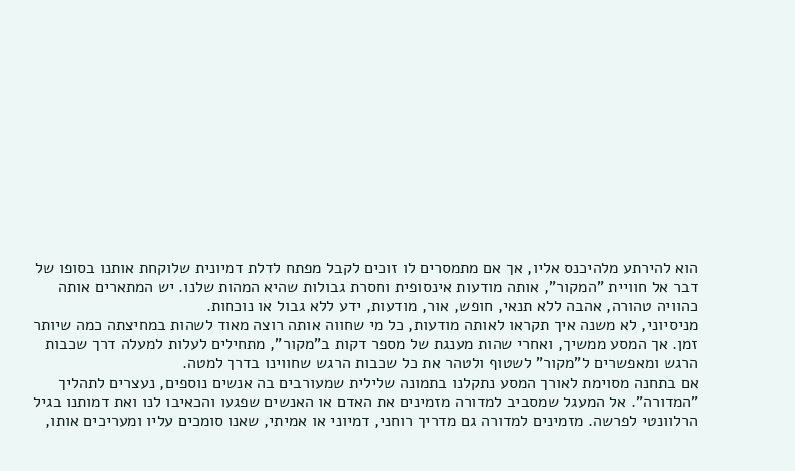הוא להירתע מלהיכנס אליו, אך אם מתמסרים לו זוכים לקבל מפתח לדלת דמיונית שלוקחת אותנו בסופו של דבר אל חוויית "המקור", אותה מודעות אינסופית וחסרת גבולות שהיא המהות שלנו. יש המתארים אותה כהוויה טהורה, אהבה ללא תנאי, חופש, אור, מודעות, ידע ללא גבול או נוכחות.
מניסיוני, לא משנה איך תקראו לאותה מודעות, כל מי שחווה אותה רוצה מאוד לשהות במחיצתה כמה שיותר זמן. אך המסע ממשיך, ואחרי שהות מענגת של מספר דקות ב"מקור", מתחילים לעלות למעלה דרך שכבות הרגש ומאפשרים ל"מקור" לשטוף ולטהר את כל שכבות הרגש שחווינו בדרך למטה.
אם בתחנה מסוימת לאורך המסע נתקלנו בתמונה שלילית שמעורבים בה אנשים נוספים, נעצרים לתהליך "המדורה". אל המעגל שמסביב למדורה מזמינים את האדם או האנשים שפגעו והכאיבו לנו ואת דמותנו בגיל הרלוונטי לפרשה. מזמינים למדורה גם מדריך רוחני, דמיוני או אמיתי, שאנו סומכים עליו ומעריכים אותו,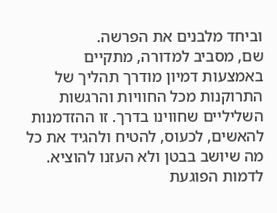וביחד מלבנים את הפרשה.
שם, מסביב למדורה, מתקיים באמצעות דמיון מודרך תהליך של התרוקנות מכל החוויות והרגשות השליליים שחווינו בדרך. זו ההזדמנות להאשים, לכעוס, להטיח ולהגיד את כל מה שיושב בבטן ולא העזנו להוציא. לדמות הפוגעת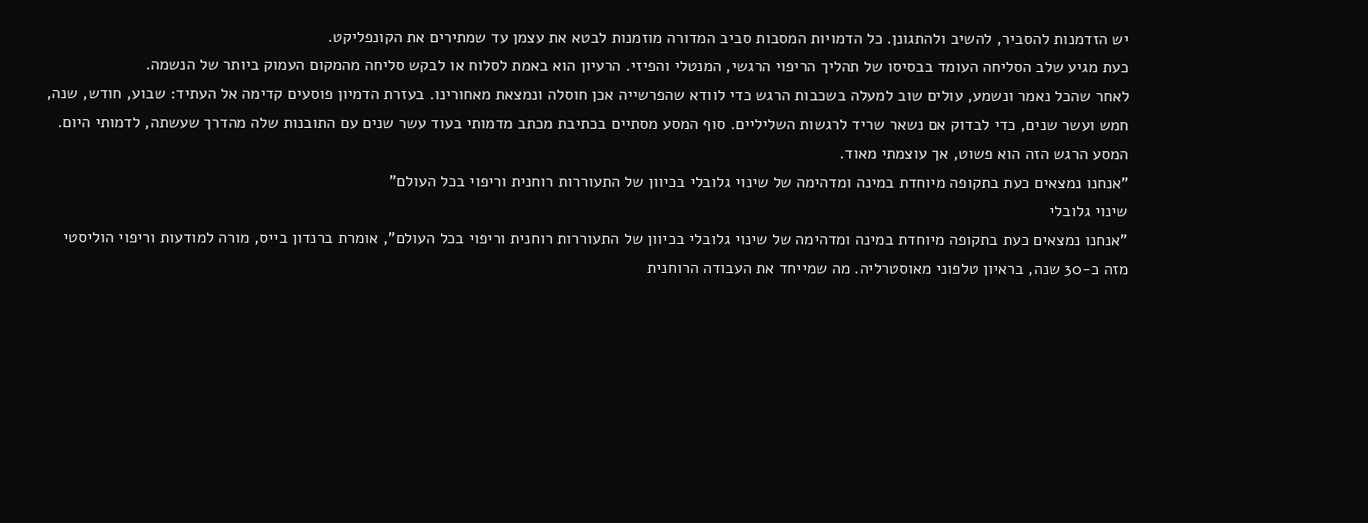יש הזדמנות להסביר, להשיב ולהתגונן. כל הדמויות המסבות סביב המדורה מוזמנות לבטא את עצמן עד שמתירים את הקונפליקט.
כעת מגיע שלב הסליחה העומד בבסיסו של תהליך הריפוי הרגשי, המנטלי והפיזי. הרעיון הוא באמת לסלוח או לבקש סליחה מהמקום העמוק ביותר של הנשמה.
לאחר שהכל נאמר ונשמע, עולים שוב למעלה בשכבות הרגש כדי לוודא שהפרשייה אכן חוסלה ונמצאת מאחורינו. בעזרת הדמיון פוסעים קדימה אל העתיד: שבוע, חודש, שנה, חמש ועשר שנים, כדי לבדוק אם נשאר שריד לרגשות השליליים. סוף המסע מסתיים בכתיבת מכתב מדמותי בעוד עשר שנים עם התובנות שלה מהדרך שעשתה, לדמותי היום. המסע הרגש הזה הוא פשוט, אך עוצמתי מאוד.
"אנחנו נמצאים כעת בתקופה מיוחדת במינה ומדהימה של שינוי גלובלי בכיוון של התעוררות רוחנית וריפוי בכל העולם"
שינוי גלובלי
"אנחנו נמצאים כעת בתקופה מיוחדת במינה ומדהימה של שינוי גלובלי בכיוון של התעוררות רוחנית וריפוי בכל העולם", אומרת ברנדון בייס, מורה למודעות וריפוי הוליסטי מזה כ-30 שנה, בראיון טלפוני מאוסטרליה. מה שמייחד את העבודה הרוחנית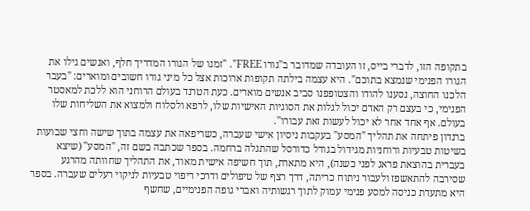בתקופה הזו, לדברי בייס, זו העובדה שמדובר ב"גורו FREE". "זמנו של הגורו המדריך חלף, ואנשים גילו את הגורו הפנימי שנמצא בתוכם". היא עצמה בילתה תקופות ארוכות אצל כל מיני גורו חשובים ומוארים: "בעבר הלכנו החוצה, נסענו להודו והצטופפנו סביב אנשים מוארים. כעת הטרנד בעולם הרוחני הוא ללכת למאסטר הפנימי, כי בעצם רק האדם יכול לגלות את הסוגיות האישיות שלו, לרפא ולסלוח ולמצוא את השליחות שלו בעולם. אף אחד אחר לא יכול לעשות זאת עבורו".
ברנדון פיתחה את תהליך "המסע" בעקבות ניסיון אישי שעברה, כשריפאה את עצמה בתוך שישה וחצי שבועות בשיטות טבעיות ורוחניות מגידול בגודל כדורסל שהתגלה ברחמה. בספר שכתבה בשם זה, "המסע" (שיצא בעברית בהוצאת פראג לפני כשנה), היא מתארת, תוך חשיפה אישית מאוד, את התהליך שחוותה מהרגע שסירבה להתאשפז ולעבור ניתוח כריתה, דרך רצף של טיפולים ודרכי ריפוי טבעיות לניקוי רעלים שעברה. בספר היא מתעדת כניסה למסע פנימי עמוק לתוך רגשותיה ואברי גופה הפנימיים, שחשף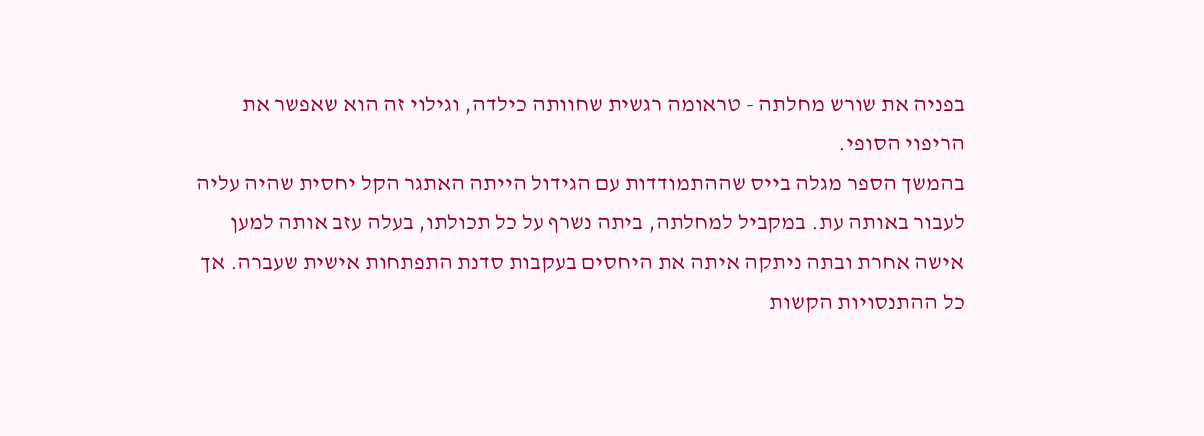בפניה את שורש מחלתה - טראומה רגשית שחוותה כילדה, וגילוי זה הוא שאפשר את הריפוי הסופי.
בהמשך הספר מגלה בייס שההתמודדות עם הגידול הייתה האתגר הקל יחסית שהיה עליה לעבור באותה עת. במקביל למחלתה, ביתה נשרף על כל תכולתו, בעלה עזב אותה למען אישה אחרת ובתה ניתקה איתה את היחסים בעקבות סדנת התפתחות אישית שעברה. אך כל ההתנסויות הקשות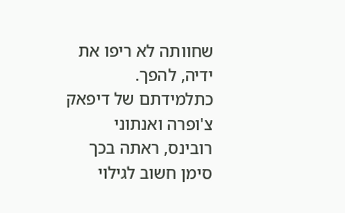שחוותה לא ריפו את ידיה, להפך. כתלמידתם של דיפאק צ'ופרה ואנתוני רובינס, ראתה בכך סימן חשוב לגילוי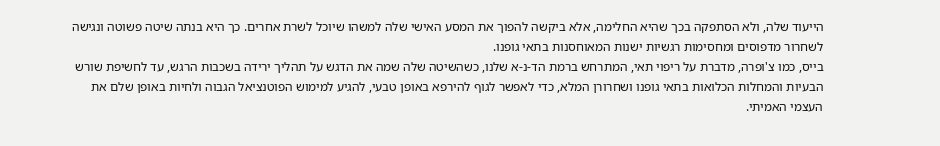הייעוד שלה, ולא הסתפקה בכך שהיא החלימה, אלא ביקשה להפוך את המסע האישי שלה למשהו שיוכל לשרת אחרים. כך היא בנתה שיטה פשוטה ונגישה לשחרור מדפוסים ומחסימות רגשיות ישנות המאוחסנות בתאי גופנו.
בייס, כמו צ'ופרה, מדברת על ריפוי תאי, המתרחש ברמת הד-נ-א שלנו, כשהשיטה שלה שמה את הדגש על תהליך ירידה בשכבות הרגש, עד לחשיפת שורש הבעיות והמחלות הכלואות בתאי גופנו ושחרורן המלא, כדי לאפשר לגוף להירפא באופן טבעי, להגיע למימוש הפוטנציאל הגבוה ולחיות באופן שלם את העצמי האמיתי.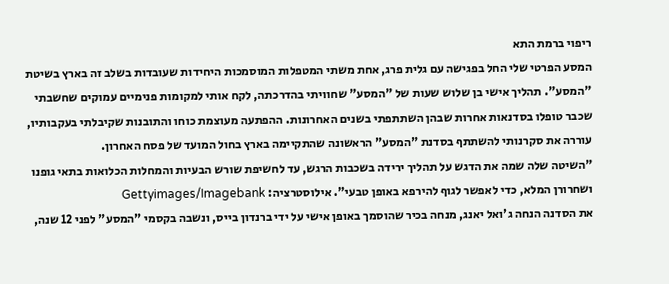ריפוי ברמת התא
המסע הפרטי שלי החל בפגישה עם גלית פרג, אחת משתי המטפלות המוסמכות היחידות שעובדות בשלב זה בארץ בשיטת "המסע". תהליך אישי בן שלוש שעות של "המסע" שחוויתי בהדרכתה, לקח אותי למקומות פנימיים עמוקים שחשבתי שכבר טופלו בסדנאות אחרות שבהן השתתפתי בשנים האחרונות. ההפתעה מעוצמת כוחו והתובנות שקיבלתי בעקבותיו, עוררה את סקרנותי להשתתף בסדנת "המסע" הראשונה שהתקיימה בארץ בחול המועד של פסח האחרון.
"השיטה שלה שמה את הדגש על תהליך ירידה בשכבות הרגש, עד לחשיפת שורש הבעיות והמחלות הכלואות בתאי גופנו ושחרורן המלא, כדי לאפשר לגוף להירפא באופן טבעי". אילוסטרציה: Gettyimages/Imagebank
את הסדנה הנחה ג'ואל יאנג, מנחה בכיר שהוסמך באופן אישי על ידי ברנדון בייס, ונשבה בקסמי "המסע" לפני 12 שנה,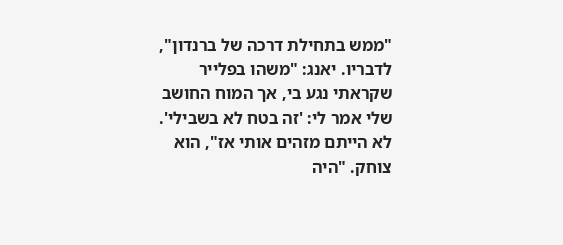"ממש בתחילת דרכה של ברנדון", לדבריו. יאנג: "משהו בפלייר שקראתי נגע בי, אך המוח החושב שלי אמר לי: 'זה בטח לא בשבילי'. לא הייתם מזהים אותי אז", הוא צוחק. "היה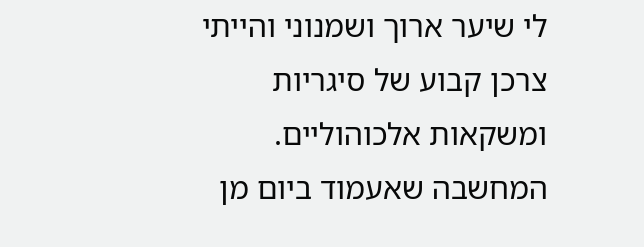לי שיער ארוך ושמנוני והייתי צרכן קבוע של סיגריות ומשקאות אלכוהוליים. המחשבה שאעמוד ביום מן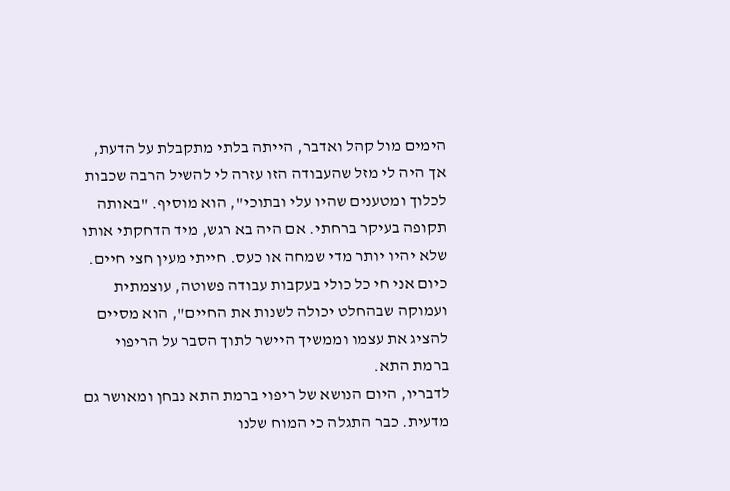הימים מול קהל ואדבר, הייתה בלתי מתקבלת על הדעת, אך היה לי מזל שהעבודה הזו עזרה לי להשיל הרבה שכבות לכלוך ומטענים שהיו עלי ובתוכי", הוא מוסיף. "באותה תקופה בעיקר ברחתי. אם היה בא רגש, מיד הדחקתי אותו שלא יהיו יותר מדי שמחה או כעס. חייתי מעין חצי חיים. כיום אני חי כל כולי בעקבות עבודה פשוטה, עוצמתית ועמוקה שבהחלט יכולה לשנות את החיים", הוא מסיים להציג את עצמו וממשיך היישר לתוך הסבר על הריפוי ברמת התא.
לדבריו, היום הנושא של ריפוי ברמת התא נבחן ומאושר גם מדעית. כבר התגלה כי המוח שלנו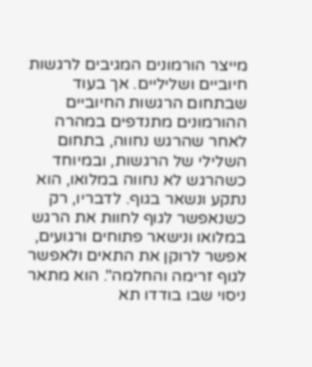מייצר הורמונים המגיבים לרגשות חיוביים ושליליים. אך בעוד שבתחום הרגשות החיוביים ההורמונים מתנדפים במהרה לאחר שהרגש נחווה, בתחום השלילי של הרגשות, ובמיוחד כשהרגש לא נחווה במלואו, הוא נתקע ונשאר בגוף. לדבריו, רק כשנאפשר לגוף לחוות את הרגש במלואו ונישאר פתוחים ורגועים, אפשר לרוקן את התאים ולאפשר לגוף זרימה והחלמה". הוא מתאר ניסוי שבו בודדו תא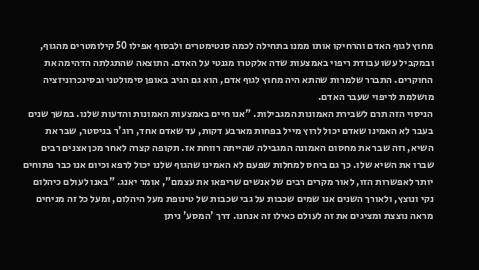מחוץ לגוף האדם והרחיקו אותו ממנו בתחילה לכמה סנטימטרים ולבסוף אפילו 50 קילומטרים מהגוף, ובמקביל עשו עבודת ריפוי באמצעות שדה אלקטרו מגנטי על האדם. התוצאה שהתגלתה הדהימה את החוקרים. התברר שלמרות שהתא היה מחוץ לגוף אדם, הוא גם הגיב באופן סימולטני ובסינכרוניזציה מושלמת לריפוי שעבר האדם.
הניסוי הזה תרם לשבירת האמונות המגבילות. "אנו חיים באמצעות האמונות והדעות שלנו. במשך שנים בעבר לא האמינו שאדם יכול לרוץ מייל בפחות מארבע דקות, עד שאדם אחד, רוג'ר בניסטר, שבר את השיא, וזה שבר את מחסום האמונה המגבילה שהייתה רווחת אז. תקופה קצרה לאחר מכן אצנים רבים שברו את השיא שלו. כך גם ביחס למחלות שפעם לא האמינו שהגוף שלנו יכול לרפא וכיום אנו כבר פתוחים יותר לאפשרות הזו, לאור מקרים רבים של אנשים שריפאו את עצמם", אומר יאנג. "באנו לעולם כיהלום נקי ונוצץ, ולאורך השנים אנו שמים שכבות על גבי שכבות של טינופת מעל היהלום, ומעל כל זה מניחים מראה נוצצת ומציגים את זה לעולם כאילו זה אנחנו. דרך 'המסע' ניתן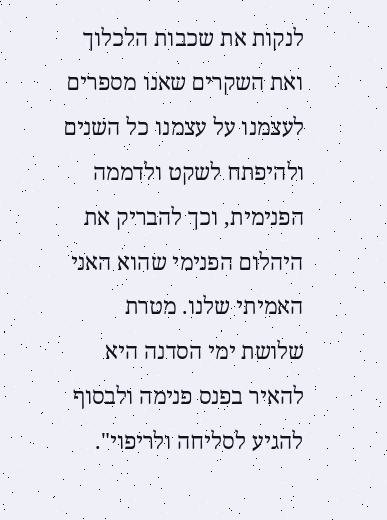לנקות את שכבות הלכלוך ואת השקרים שאנו מספרים לעצמנו על עצמנו כל השנים ולהיפתח לשקט ולדממה הפנימית, וכך להבריק את היהלום הפנימי שהוא האני האמיתי שלנו. מטרת שלושת ימי הסדנה היא להאיר בפנס פנימה ולבסוף להגיע לסליחה ולריפוי".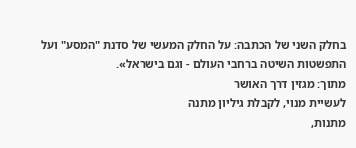בחלק השני של הכתבה: על החלק המעשי של סדנת "המסע" ועל התפשטות השיטה ברחבי העולם - וגם בישראל».
מתוך: מגזין דרך האושר
לעשיית מנוי, לקבלת גיליון מתנה
מתנות,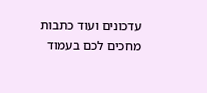עדכונים ועוד כתבות מחכים לכם בעמוד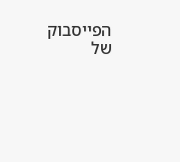הפייסבוק של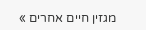מגזין חיים אחרים »